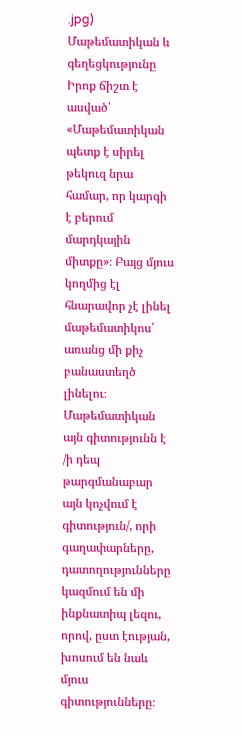.jpg)
Մաթեմատիկան և գեղեցկությունը
Իրոք ճիշտ է ասված՝ «Մաթեմատիկան պետք է սիրել թեկուզ նրա համար, որ կարգի է բերում մարդկային միտքը»։ Բայց մյուս կողմից էլ հնարավոր չէ լինել մաթեմատիկոս՝ առանց մի քիչ բանաստեղծ լինելու։
Մաթեմատիկան այն գիտությունն է /ի դեպ թարգմանաբար այն կոչվում է գիտություն/, որի գաղափարները, դատողությունները կազմում են մի ինքնատիպ լեզու, որով, ըստ էության, խոսում են նաև մյուս գիտությունները։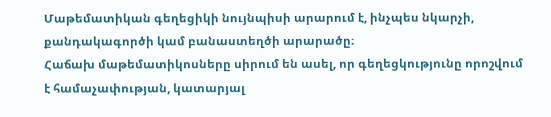Մաթեմատիկան գեղեցիկի նույնպիսի արարում է, ինչպես նկարչի, քանդակագործի կամ բանաստեղծի արարածը։
Հաճախ մաթեմատիկոսները սիրում են ասել, որ գեղեցկությունը որոշվում է համաչափության, կատարյալ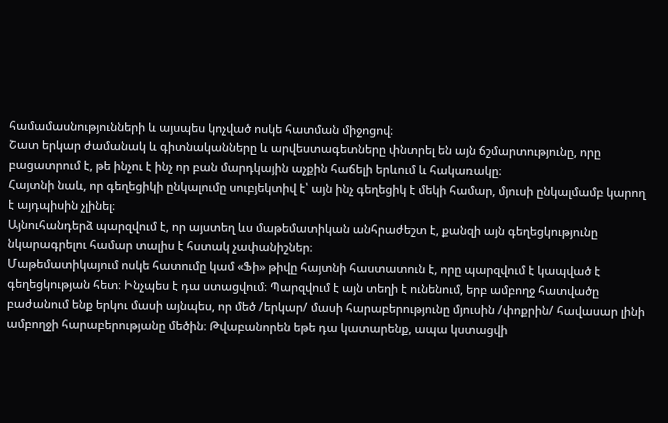համամասնությունների և այսպես կոչված ոսկե հատման միջոցով։
Շատ երկար ժամանակ և գիտնականները և արվեստագետները փնտրել են այն ճշմարտությունը, որը բացատրում է, թե ինչու է ինչ որ բան մարդկային աչքին հաճելի երևում և հակառակը։
Հայտնի նաև, որ գեղեցիկի ընկալումը սուբյեկտիվ է՝ այն ինչ գեղեցիկ է մեկի համար, մյուսի ընկալմամբ կարող է այդպիսին չլինել։
Այնուհանդերձ պարզվում է, որ այստեղ ևս մաթեմատիկան անհրաժեշտ է, քանզի այն գեղեցկությունը նկարագրելու համար տալիս է հստակ չափանիշներ։
Մաթեմատիկայում ոսկե հատումը կամ «Ֆի» թիվը հայտնի հաստատուն է, որը պարզվում է կապված է գեղեցկության հետ։ Ինչպես է դա ստացվում։ Պարզվում է այն տեղի է ունենում, երբ ամբողջ հատվածը բաժանում ենք երկու մասի այնպես, որ մեծ /երկար/ մասի հարաբերությունը մյուսին /փոքրին/ հավասար լինի ամբողջի հարաբերությանը մեծին։ Թվաբանորեն եթե դա կատարենք, ապա կստացվի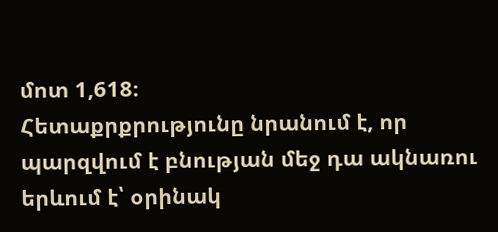մոտ 1,618։
Հետաքրքրությունը նրանում է, որ պարզվում է բնության մեջ դա ակնառու երևում է՝ օրինակ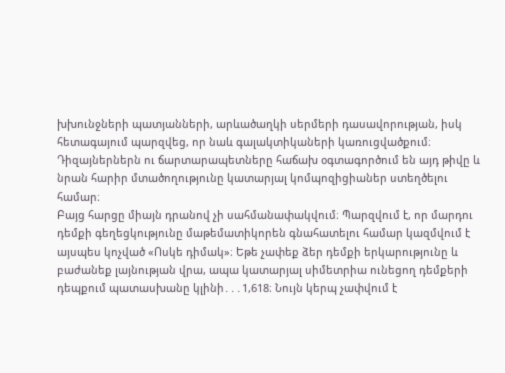խխունջների պատյանների, արևածաղկի սերմերի դասավորության, իսկ հետագայում պարզվեց, որ նաև գալակտիկաների կառուցվածքում։
Դիզայներներն ու ճարտարապետները հաճախ օգտագործում են այդ թիվը և նրան հարիր մտածողությունը կատարյալ կոմպոզիցիաներ ստեղծելու համար։
Բայց հարցը միայն դրանով չի սահմանափակվում։ Պարզվում է, որ մարդու դեմքի գեղեցկությունը մաթեմատիկորեն գնահատելու համար կազմվում է այսպես կոչված «Ոսկե դիմակ»։ Եթե չափեք ձեր դեմքի երկարությունը և բաժանեք լայնության վրա, ապա կատարյալ սիմետրիա ունեցող դեմքերի դեպքում պատասխանը կլինի․․․1,618։ Նույն կերպ չափվում է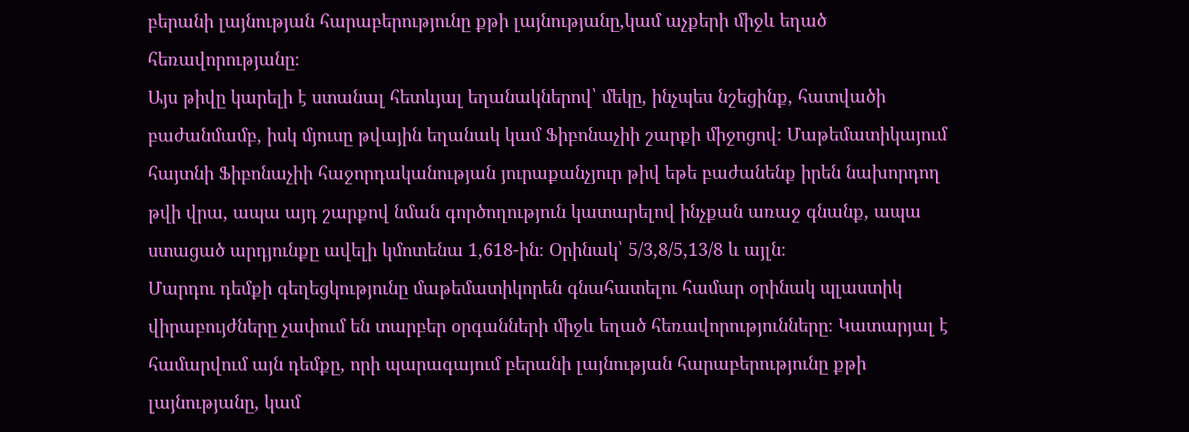բերանի լայնության հարաբերությունը քթի լայնությանը,կամ աչքերի միջև եղած հեռավորությանը։
Այս թիվը կարելի է ստանալ հետևյալ եղանակներով՝ մեկը, ինչպես նշեցինք, հատվածի բաժանմամբ, իսկ մյուսը թվային եղանակ կամ Ֆիբոնաչիի շարքի միջոցով։ Մաթեմատիկայում հայտնի Ֆիբոնաչիի հաջորդականության յուրաքանչյուր թիվ եթե բաժանենք իրեն նախորդող թվի վրա, ապա այդ շարքով նման գործողություն կատարելով ինչքան առաջ գնանք, ապա ստացած արդյունքը ավելի կմոտենա 1,618-ին։ Օրինակ՝ 5/3,8/5,13/8 և այլն։
Մարդու դեմքի գեղեցկությունը մաթեմատիկորեն գնահատելու համար օրինակ պլաստիկ վիրաբույժները չափում են տարբեր օրգանների միջև եղած հեռավորությունները։ Կատարյալ է համարվում այն դեմքը, որի պարագայում բերանի լայնության հարաբերությունը քթի լայնությանը, կամ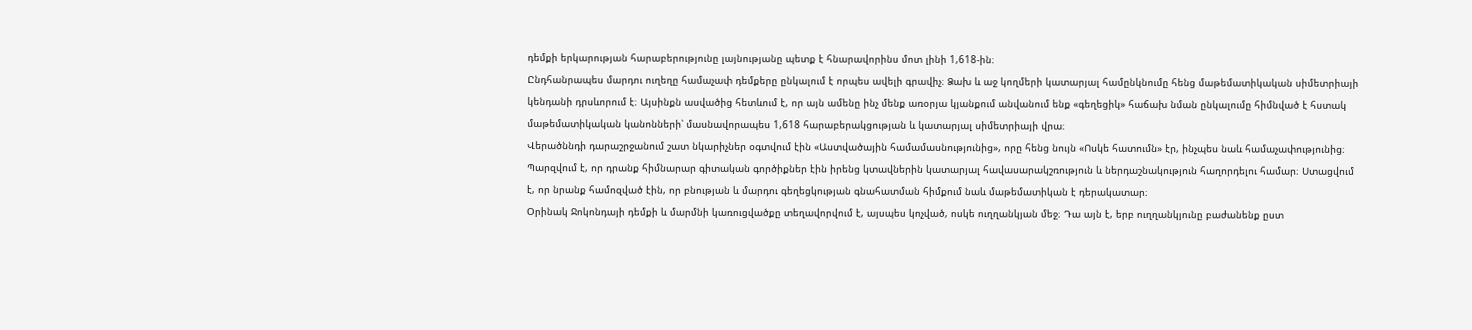դեմքի երկարության հարաբերությունը լայնությանը պետք է հնարավորինս մոտ լինի 1,618-ին։
Ընդհանրապես մարդու ուղեղը համաչափ դեմքերը ընկալում է որպես ավելի գրավիչ։ Ձախ և աջ կողմերի կատարյալ համընկնումը հենց մաթեմատիկական սիմետրիայի կենդանի դրսևորում է։ Այսինքն ասվածից հետևում է, որ այն ամենը ինչ մենք առօրյա կյանքում անվանում ենք «գեղեցիկ» հաճախ նման ընկալումը հիմնված է հստակ մաթեմատիկական կանոնների՝ մասնավորապես 1,618 հարաբերակցության և կատարյալ սիմետրիայի վրա։
Վերածննդի դարաշրջանում շատ նկարիչներ օգտվում էին «Աստվածային համամասնությունից», որը հենց նույն «Ոսկե հատումն» էր, ինչպես նաև համաչափությունից։ Պարզվում է, որ դրանք հիմնարար գիտական գործիքներ էին իրենց կտավներին կատարյալ հավասարակշռություն և ներդաշնակություն հաղորդելու համար։ Ստացվում է, որ նրանք համոզված էին, որ բնության և մարդու գեղեցկության գնահատման հիմքում նաև մաթեմատիկան է դերակատար։
Օրինակ Ջոկոնդայի դեմքի և մարմնի կառուցվածքը տեղավորվում է, այսպես կոչված, ոսկե ուղղանկյան մեջ։ Դա այն է, երբ ուղղանկյունը բաժանենք ըստ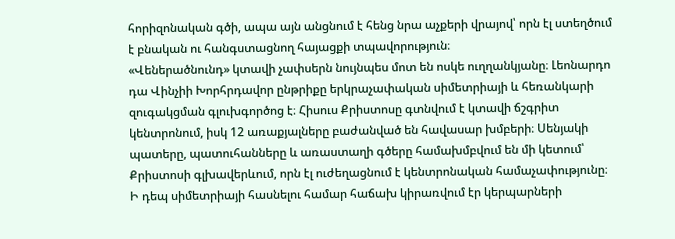հորիզոնական գծի, ապա այն անցնում է հենց նրա աչքերի վրայով՝ որն էլ ստեղծում է բնական ու հանգստացնող հայացքի տպավորություն։
«Վեներածնունդ» կտավի չափսերն նույնպես մոտ են ոսկե ուղղանկյանը։ Լեոնարդո դա Վինչիի Խորհրդավոր ընթրիքը երկրաչափական սիմետրիայի և հեռանկարի զուգակցման գլուխգործոց է։ Հիսուս Քրիստոսը գտնվում է կտավի ճշգրիտ կենտրոնում, իսկ 12 առաքյալները բաժանված են հավասար խմբերի։ Սենյակի պատերը, պատուհանները և առաստաղի գծերը համախմբվում են մի կետում՝ Քրիստոսի գլխավերևում, որն էլ ուժեղացնում է կենտրոնական համաչափությունը։
Ի դեպ սիմետրիայի հասնելու համար հաճախ կիրառվում էր կերպարների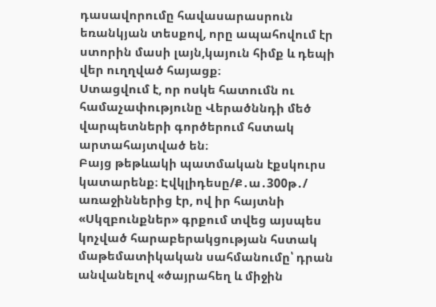դասավորումը հավասարասրուն եռանկյան տեսքով, որը ապահովում էր ստորին մասի լայն,կայուն հիմք և դեպի վեր ուղղված հայացք։
Ստացվում է, որ ոսկե հատումն ու համաչափությունը Վերածննդի մեծ վարպետների գործերում հստակ արտահայտված են։
Բայց թեթևակի պատմական էքսկուրս կատարենք։ Էվկլիդեսը/Ք․ա․300թ․/ առաջիններից էր, ով իր հայտնի «Սկզբունքներ» գրքում տվեց այսպես կոչված հարաբերակցության հստակ մաթեմատիկական սահմանումը՝ դրան անվանելով «ծայրահեղ և միջին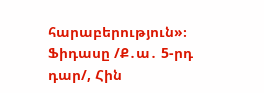հարաբերություն»։
Ֆիդասը /Ք․ա․ 5-րդ դար/, Հին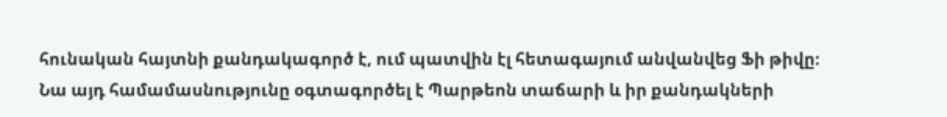հունական հայտնի քանդակագործ է, ում պատվին էլ հետագայում անվանվեց Ֆի թիվը։ Նա այդ համամասնությունը օգտագործել է Պարթեոն տաճարի և իր քանդակների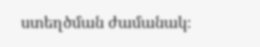ստեղծման ժամանակ։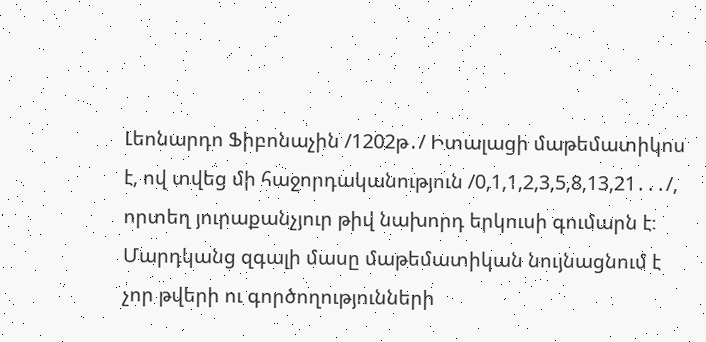Լեոնարդո Ֆիբոնաչին /1202թ․/ Իտալացի մաթեմատիկոս է, ով տվեց մի հաջորդականություն /0,1,1,2,3,5,8,13,21․․․/, որտեղ յուրաքանչյուր թիվ նախորդ երկուսի գումարն է։
Մարդկանց զգալի մասը մաթեմատիկան նույնացնում է չոր թվերի ու գործողությունների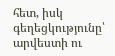հետ, իսկ գեղեցկությունը՝ արվեստի ու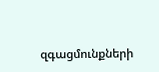զգացմունքների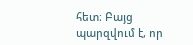հետ։ Բայց պարզվում է, որ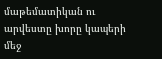մաթեմատիկան ու արվեստը խորը կապերի մեջ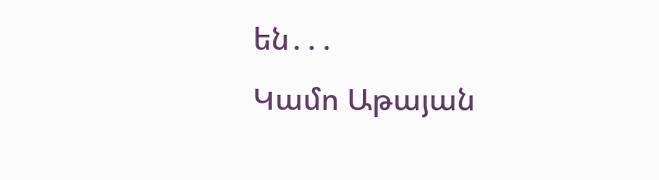են․․․
Կամո Աթայան